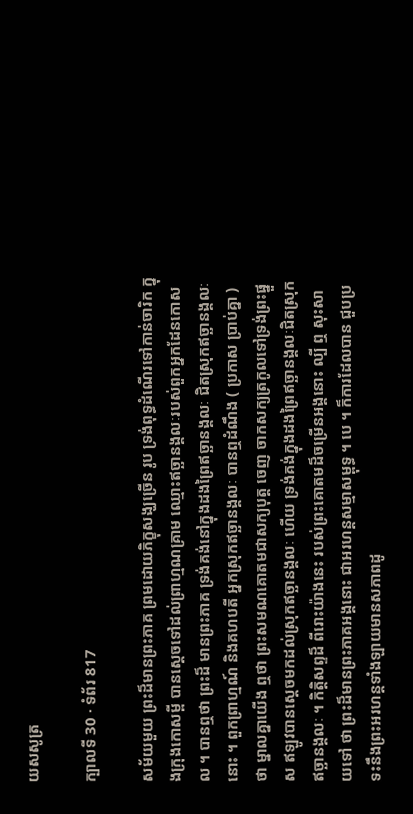យសសូត្រ

ក្បាលទី 30 · ទំព័រ 817

សម័យមួយ ព្រះដ៏មានព្រះភាគ ព្រមដោយភិក្ខុសង្ឃច្រើន រូប ទ្រង់ពុទ្ធដំណើរទៅកាន់ចារិក ក្នុងក្រុងកោសម្ពី បានស្តេចទៅដល់ព្រាហ្មណគ្រាម ឈ្មោះឥច្ឆានង្គលៈរបស់ពួកអ្នកដែនកោសល ។ បានឮថា ព្រះដ៏ មានព្រះភាគ ទ្រង់គង់នៅក្នុងដងព្រៃឥច្ឆានង្គលៈ ជិតស្រុកឥច្ឆានង្គលៈនោះ ។ ពួកព្រាហ្មណ៍ និងគហបតី អ្នកស្រុកឥច្ឆានង្គលៈ បានឮដំណឹង ( ប្រកាស ប្រាប់គ្នា ) ថា ម្នាលគ្នាយើង ឮថា ព្រះសមណគោតមជាសក្យបុត្ត ចេញ ចាកសក្យត្រកូលទៅទ្រង់ព្រះផ្នួស ឥឡូវបានស្តេចមកដល់ស្រុកឥច្ឆានង្គលៈ ហើយ ទ្រង់គង់ក្នុងដងព្រៃឥច្ឆានង្គលៈជិតស្រុកឥច្ឆានង្គលៈ ។ កិត្តិសព្ទដ៏ ពីរោះយ៉ាងនេះ របស់ព្រះគោតមដ៏ចម្រើនអង្គនោះ ល្បី ឮ សុះសាយទៅ ថា ព្រះដ៏មានព្រះភាគអង្គនោះ ជាអរហន្តសម្មាសម្ពុទ្ធ ។ បេ ។ ក៏ការដែលបាន ជួបប្រទះនឹងព្រះអរហន្តទាំងឡាយមានសភាពដូ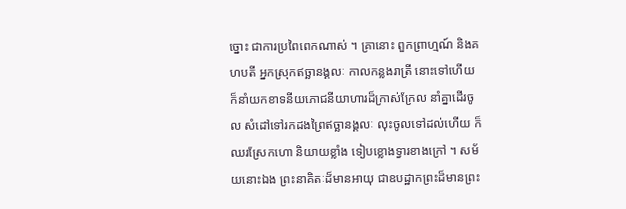ច្នោះ ជាការប្រពៃពេកណាស់ ។ គ្រានោះ ពួកព្រាហ្មណ៍ និងគហបតី អ្នកស្រុកឥច្ឆានង្គលៈ កាលកន្លងរាត្រី នោះទៅហើយ ក៏នាំយកខាទនីយភោជនីយាហារដ៏ក្រាស់ក្រែល នាំគ្នាដើរចូល សំដៅទៅរកដងព្រៃឥច្ឆានង្គលៈ លុះចូលទៅដល់ហើយ ក៏ឈរស្រែកហោ និយាយខ្លាំង ទៀបខ្លោងទ្វារខាងក្រៅ ។ សម័យនោះឯង ព្រះនាគិតៈដ៏មានអាយុ ជាឧបដ្ឋាកព្រះដ៏មានព្រះ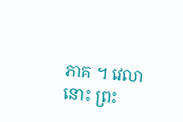ភាគ ។ វេលានោះ ព្រះ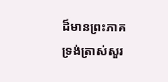ដ៏មានព្រះភាគ ទ្រង់ត្រាស់សួរ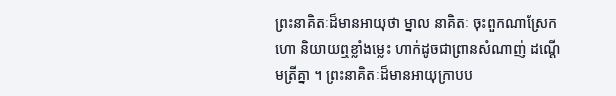ព្រះនាគិតៈដ៏មានអាយុថា ម្នាល នាគិតៈ ចុះពួកណាស្រែកហោ និយាយឮខ្លាំងម្លេះ ហាក់ដូចជាព្រានសំណាញ់ ដណ្តើមត្រីគ្នា ។ ព្រះនាគិតៈដ៏មានអាយុក្រាបប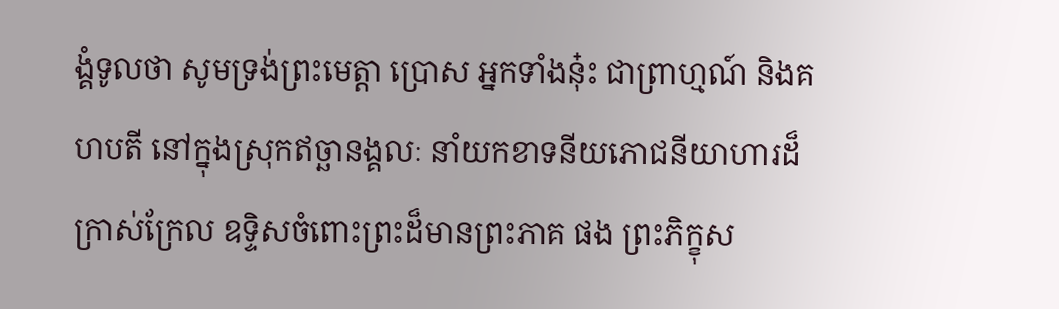ង្គំទូលថា សូមទ្រង់ព្រះមេត្តា ប្រោស អ្នកទាំងនុ៎ះ ជាព្រាហ្មណ៍ និងគហបតី នៅក្នុងស្រុកឥច្ឆានង្គលៈ នាំយកខាទនីយភោជនីយាហារដ៏ក្រាស់ក្រែល ឧទ្ទិសចំពោះព្រះដ៏មានព្រះភាគ ផង ព្រះភិក្ខុស